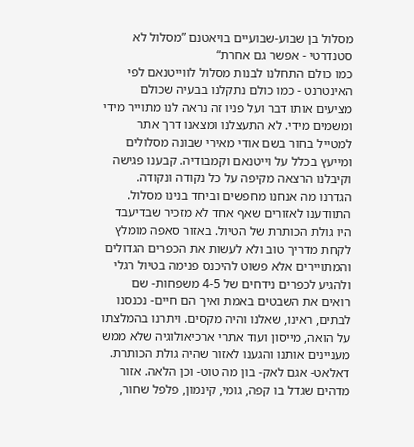מסלול בן שבוע-שבועיים בויאטנם ”מסלול לא סטנדרטי - אפשר גם אחרת“
כמו כולם התחלנו לבנות מסלול לווייטנאם לפי האינטרנט - כמו כולם נתקלנו בבעיה שכולם מציעים אותו דבר ועל פניו זה נראה לנו מתוייר מידי ומשמים מידי. לא התעצלנו ומצאנו דרך אתר למטייל בחור בשם אודי מאירי שבונה מסלולים ומייעץ בכלל על וייטנאם וקמבודיה. קבענו פגישה וקיבלנו הרצאה מקיפה על כל נקודה ונקודה. הגדרנו מה אנחנו מחפשים וביחד בנינו מסלול.
התוודענו לאזורים שאף אחד לא מזכיר שבדיעבד היו גולת הכותרת של הטיול. באזור סאפה מומלץ לקחת מדריך טוב ולא לעשות את הכפרים הגדולים והמתויירים אלא פשוט להיכנס פנימה בטיול רגלי ולהגיע לכפרים נידחים של 4-5 משפחות- שם רואים את השבטים באמת ואיך הם חיים- נכנסנו לבתים, ראינו, שאלנו והיה מקסים. ויתרנו בהמלצתו על הואה, מייסון ועוד אתרי ארכיאולוגיה שלא ממש מעניינים אותנו והגענו לאזור שהיה גולת הכותרת.
דאלאט- אגם לאק- בון מה טוט- וכן הלאה. אזור מדהים שגדל בו קפה, גומי, קינמון, פלפל שחור,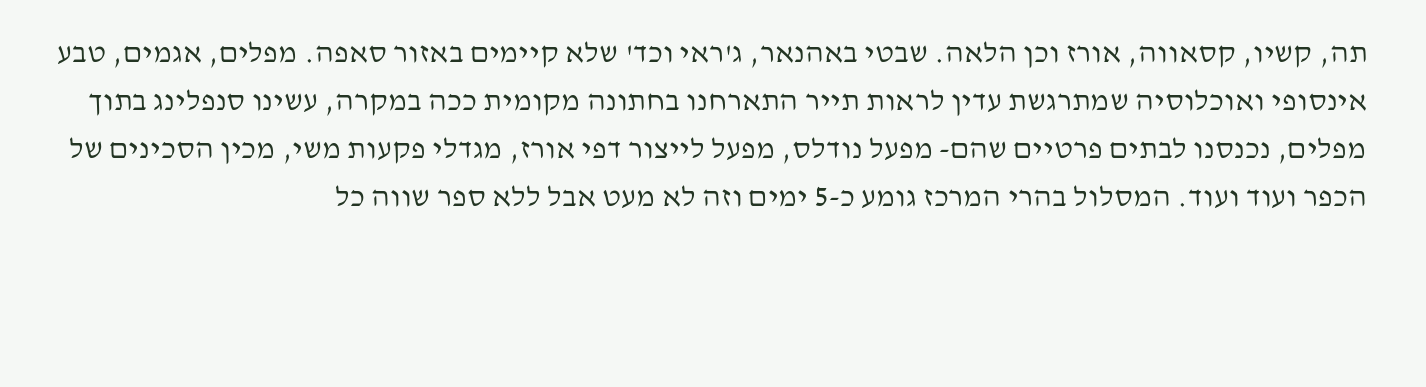תה, קשיו, קסאווה, אורז וכן הלאה. שבטי באהנאר, ג'ראי וכד' שלא קיימים באזור סאפה. מפלים, אגמים, טבע אינסופי ואוכלוסיה שמתרגשת עדין לראות תייר התארחנו בחתונה מקומית ככה במקרה, עשינו סנפלינג בתוך מפלים, נכנסנו לבתים פרטיים שהם- מפעל נודלס, מפעל לייצור דפי אורז, מגדלי פקעות משי, מכין הסכינים של הכפר ועוד ועוד. המסלול בהרי המרכז גומע כ-5 ימים וזה לא מעט אבל ללא ספר שווה כל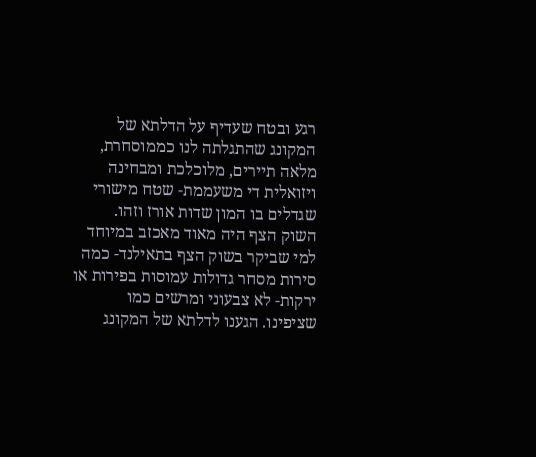רגע ובטח שעדיף על הדלתא של המקונג שהתגלתה לנו כממוסחרת, מלאה תיירים, מלוכלכת ומבחינה ויזואלית די משעממת- שטח מישורי שגדלים בו המון שדות אורז וזהו.
השוק הצף היה מאוד מאכזב במיוחד למי שביקר בשוק הצף בתאילנד- כמה סירות מסחר גדולות עמוסות בפירות או ירקות- לא צבעוני ומרשים כמו שציפינו. הגענו לדלתא של המקונג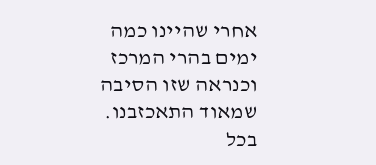אחרי שהיינו כמה ימים בהרי המרכז וכנראה שזו הסיבה שמאוד התאכזבנו. בכל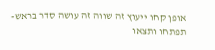אופן קחו ייעוץ זה שווה זה עושה סדר בראש- תפתחו ותצאו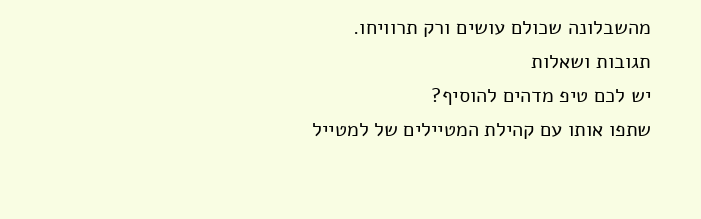מהשבלונה שכולם עושים ורק תרוויחו.
תגובות ושאלות
יש לכם טיפ מדהים להוסיף?
שתפו אותו עם קהילת המטיילים של למטייל